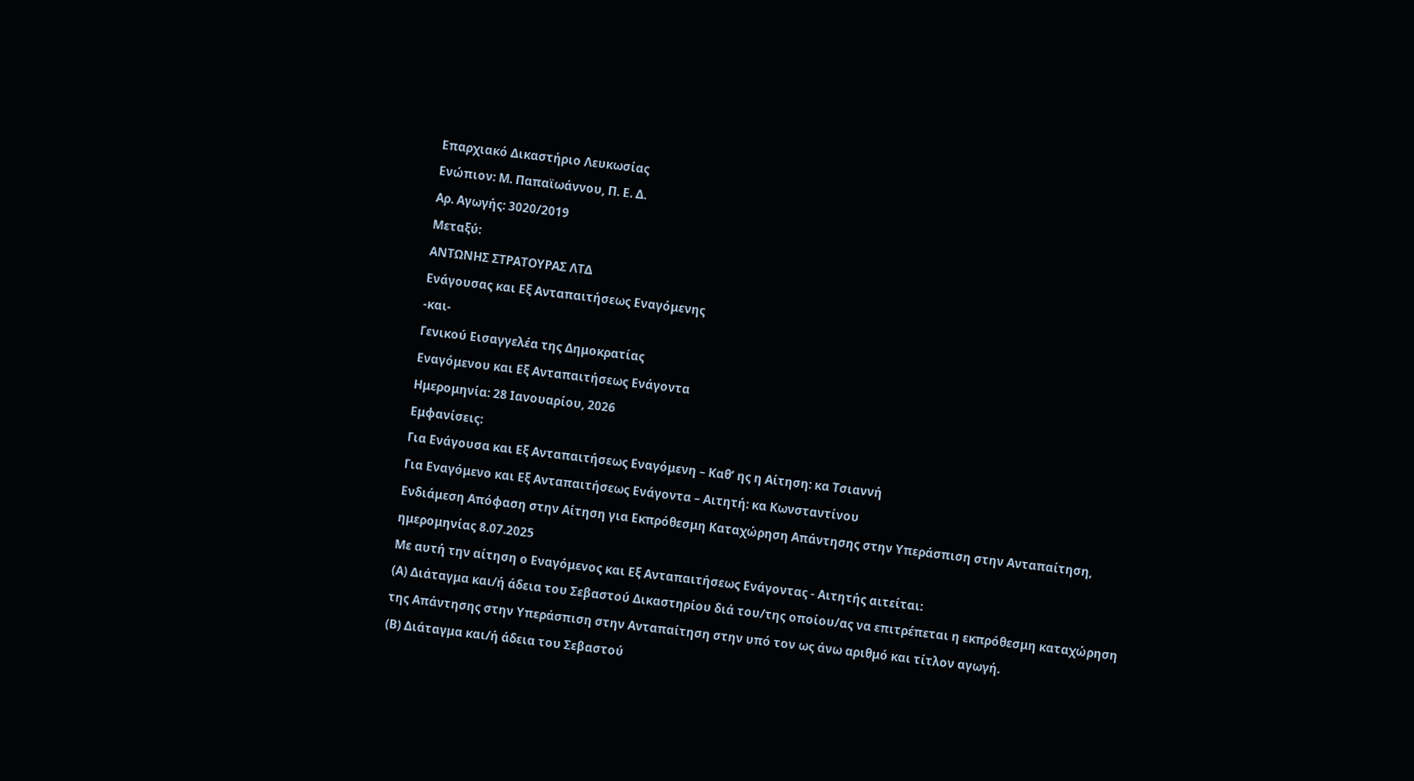Επαρχιακό Δικαστήριο Λευκωσίας
Ενώπιον: Μ. Παπαϊωάννου, Π. Ε. Δ.
Αρ. Αγωγής: 3020/2019
Μεταξύ:
ΑΝΤΩΝΗΣ ΣΤΡΑΤΟΥΡΑΣ ΛΤΔ
Ενάγουσας και Εξ Ανταπαιτήσεως Εναγόμενης
-και-
Γενικού Εισαγγελέα της Δημοκρατίας
Εναγόμενου και Εξ Ανταπαιτήσεως Ενάγοντα
Ημερομηνία: 28 Ιανουαρίου, 2026
Εμφανίσεις:
Για Ενάγουσα και Εξ Ανταπαιτήσεως Εναγόμενη – Καθ’ ης η Αίτηση: κα Τσιαννή
Για Εναγόμενο και Εξ Ανταπαιτήσεως Ενάγοντα – Αιτητή: κα Κωνσταντίνου
Ενδιάμεση Απόφαση στην Αίτηση για Εκπρόθεσμη Καταχώρηση Απάντησης στην Υπεράσπιση στην Ανταπαίτηση, ημερομηνίας 8.07.2025
Με αυτή την αίτηση ο Εναγόμενος και Εξ Ανταπαιτήσεως Ενάγοντας - Αιτητής αιτείται:
(Α) Διάταγμα και/ή άδεια του Σεβαστού Δικαστηρίου διά του/της οποίου/ας να επιτρέπεται η εκπρόθεσμη καταχώρηση της Απάντησης στην Υπεράσπιση στην Ανταπαίτηση στην υπό τον ως άνω αριθμό και τίτλον αγωγή.
(Β) Διάταγμα και/ή άδεια του Σεβαστού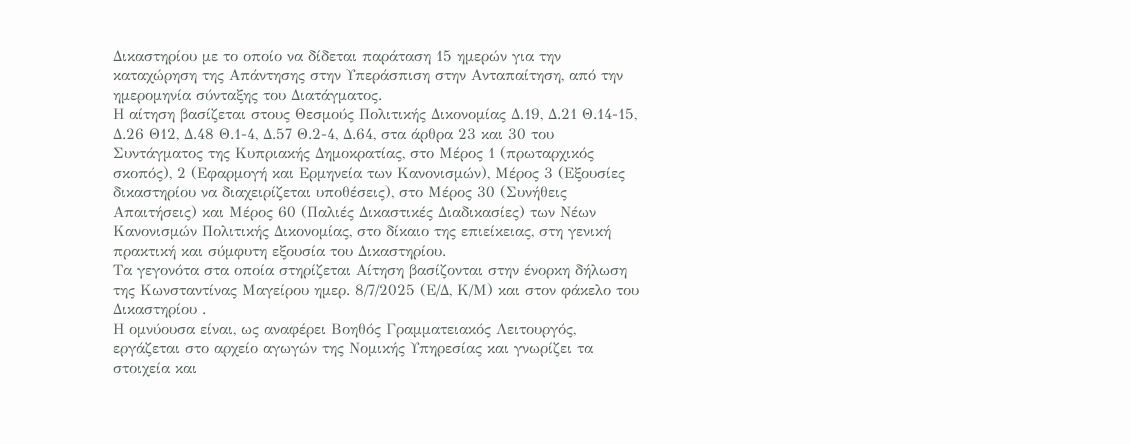Δικαστηρίου με το οποίο να δίδεται παράταση 15 ημερών για την καταχώρηση της Απάντησης στην Υπεράσπιση στην Ανταπαίτηση, από την ημερομηνία σύνταξης του Διατάγματος.
Η αίτηση βασίζεται στους Θεσμούς Πολιτικής Δικονομίας Δ.19, Δ.21 Θ.14-15, Δ.26 Θ12, Δ.48 Θ.1-4, Δ.57 Θ.2-4, Δ.64, στα άρθρα 23 και 30 του Συντάγματος της Κυπριακής Δημοκρατίας, στο Μέρος 1 (πρωταρχικός σκοπός), 2 (Εφαρμογή και Ερμηνεία των Κανονισμών), Μέρος 3 (Εξουσίες δικαστηρίου να διαχειρίζεται υποθέσεις), στο Μέρος 30 (Συνήθεις Απαιτήσεις) και Μέρος 60 (Παλιές Δικαστικές Διαδικασίες) των Νέων Κανονισμών Πολιτικής Δικονομίας, στο δίκαιο της επιείκειας, στη γενική πρακτική και σύμφυτη εξουσία του Δικαστηρίου.
Τα γεγονότα στα οποία στηρίζεται Αίτηση βασίζονται στην ένορκη δήλωση της Κωνσταντίνας Μαγείρου ημερ. 8/7/2025 (Ε/Δ, Κ/Μ) και στον φάκελο του Δικαστηρίου .
Η ομνύουσα είναι, ως αναφέρει Βοηθός Γραμματειακός Λειτουργός, εργάζεται στο αρχείο αγωγών της Νομικής Υπηρεσίας και γνωρίζει τα στοιχεία και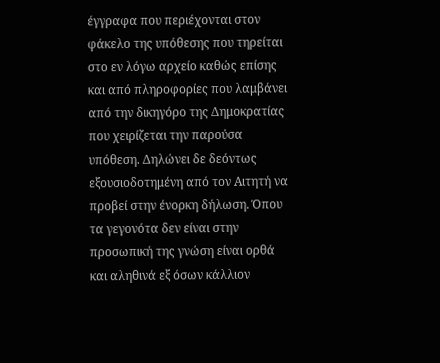έγγραφα που περιέχονται στον φάκελο της υπόθεσης που τηρείται στο εν λόγω αρχείο καθώς επίσης και από πληροφορίες που λαμβάνει από την δικηγόρο της Δημοκρατίας που χειρίζεται την παρούσα υπόθεση. Δηλώνει δε δεόντως εξουσιοδοτημένη από τον Αιτητή να προβεί στην ένορκη δήλωση. Όπου τα γεγονότα δεν είναι στην προσωπική της γνώση είναι ορθά και αληθινά εξ όσων κάλλιον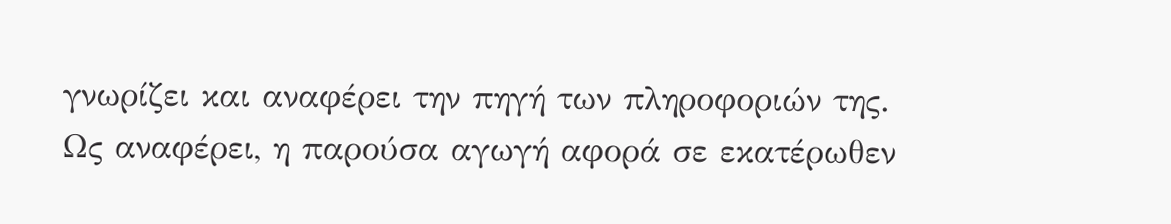γνωρίζει και αναφέρει την πηγή των πληροφοριών της.
Ως αναφέρει, η παρούσα αγωγή αφορά σε εκατέρωθεν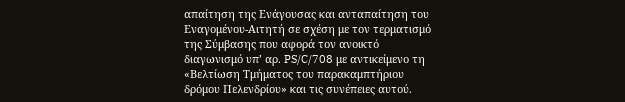απαίτηση της Ενάγουσας και ανταπαίτηση του Εναγομένου-Αιτητή σε σχέση με τον τερματισμό της Σύμβασης που αφορά τον ανοικτό διαγωνισμό υπ’ αρ. PS/C/708 με αντικείμενο τη «Βελτίωση Τμήματος του παρακαμπτήριου δρόμου Πελενδρίου» και τις συνέπειες αυτού.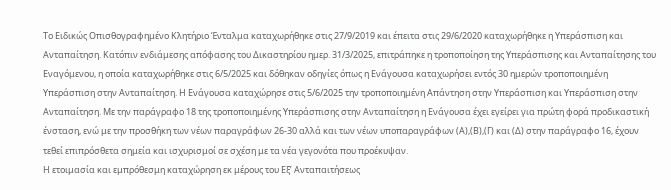Το Ειδικώς Οπισθογραφημένο Κλητήριο Ένταλμα καταχωρήθηκε στις 27/9/2019 και έπειτα στις 29/6/2020 καταχωρήθηκε η Υπεράσπιση και Ανταπαίτηση. Κατόπιν ενδιάμεσης απόφασης του Δικαστηρίου ημερ. 31/3/2025, επιτράπηκε η τροποποίηση της Υπεράσπισης και Ανταπαίτησης του Εναγόμενου, η οποία καταχωρήθηκε στις 6/5/2025 και δόθηκαν οδηγίες όπως η Ενάγουσα καταχωρήσει εντός 30 ημερών τροποποιημένη Υπεράσπιση στην Ανταπαίτηση. Η Ενάγουσα καταχώρησε στις 5/6/2025 την τροποποιημένη Απάντηση στην Υπεράσπιση και Υπεράσπιση στην Ανταπαίτηση. Με την παράγραφο 18 της τροποποιημένης Υπεράσπισης στην Ανταπαίτηση η Ενάγουσα έχει εγείρει για πρώτη φορά προδικαστική ένσταση, ενώ με την προσθήκη των νέων παραγράφων 26-30 αλλά και των νέων υποπαραγράφων (Α),(Β),(Γ) και (Δ) στην παράγραφο 16, έχουν τεθεί επιπρόσθετα σημεία και ισχυρισμοί σε σχέση με τα νέα γεγονότα που προέκυψαν.
Η ετοιμασία και εμπρόθεσμη καταχώρηση εκ μέρους του Εξ’ Ανταπαιτήσεως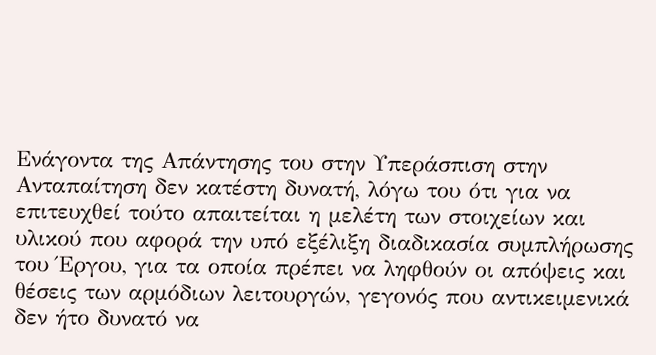Ενάγοντα της Απάντησης του στην Υπεράσπιση στην Ανταπαίτηση δεν κατέστη δυνατή, λόγω του ότι για να επιτευχθεί τούτο απαιτείται η μελέτη των στοιχείων και υλικού που αφορά την υπό εξέλιξη διαδικασία συμπλήρωσης του Έργου, για τα οποία πρέπει να ληφθούν οι απόψεις και θέσεις των αρμόδιων λειτουργών, γεγονός που αντικειμενικά δεν ήτο δυνατό να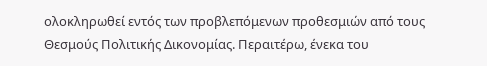ολοκληρωθεί εντός των προβλεπόμενων προθεσμιών από τους Θεσμούς Πολιτικής Δικονομίας. Περαιτέρω, ένεκα του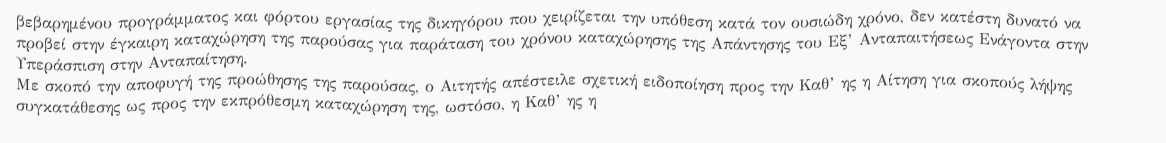βεβαρημένου προγράμματος και φόρτου εργασίας της δικηγόρου που χειρίζεται την υπόθεση κατά τον ουσιώδη χρόνο, δεν κατέστη δυνατό να προβεί στην έγκαιρη καταχώρηση της παρούσας για παράταση του χρόνου καταχώρησης της Απάντησης του Εξ’ Ανταπαιτήσεως Ενάγοντα στην Υπεράσπιση στην Ανταπαίτηση.
Με σκοπό την αποφυγή της προώθησης της παρούσας, ο Αιτητής απέστειλε σχετική ειδοποίηση προς την Καθ’ ης η Αίτηση για σκοπούς λήψης συγκατάθεσης ως προς την εκπρόθεσμη καταχώρηση της, ωστόσο, η Καθ’ ης η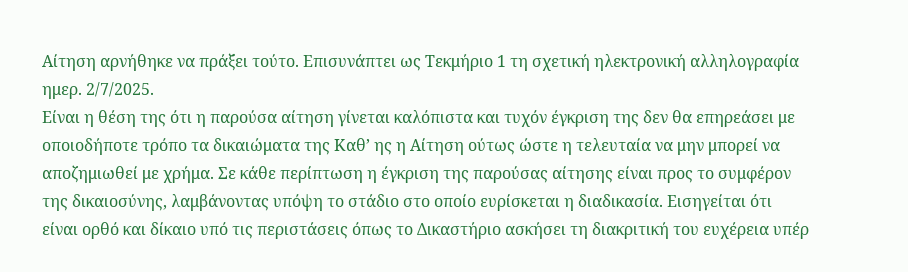Αίτηση αρνήθηκε να πράξει τούτο. Επισυνάπτει ως Τεκμήριο 1 τη σχετική ηλεκτρονική αλληλογραφία ημερ. 2/7/2025.
Είναι η θέση της ότι η παρούσα αίτηση γίνεται καλόπιστα και τυχόν έγκριση της δεν θα επηρεάσει με οποιοδήποτε τρόπο τα δικαιώματα της Καθ’ ης η Αίτηση ούτως ώστε η τελευταία να μην μπορεί να αποζημιωθεί με χρήμα. Σε κάθε περίπτωση η έγκριση της παρούσας αίτησης είναι προς το συμφέρον της δικαιοσύνης, λαμβάνοντας υπόψη το στάδιο στο οποίο ευρίσκεται η διαδικασία. Εισηγείται ότι είναι ορθό και δίκαιο υπό τις περιστάσεις όπως το Δικαστήριο ασκήσει τη διακριτική του ευχέρεια υπέρ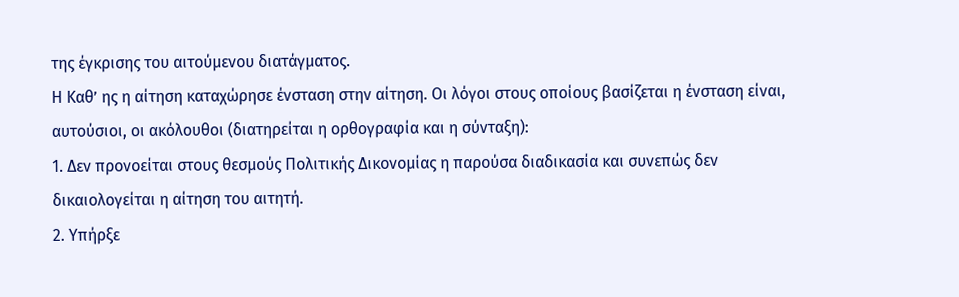της έγκρισης του αιτούμενου διατάγματος.
Η Καθ’ ης η αίτηση καταχώρησε ένσταση στην αίτηση. Οι λόγοι στους οποίους βασίζεται η ένσταση είναι, αυτούσιοι, οι ακόλουθοι (διατηρείται η ορθογραφία και η σύνταξη):
1. Δεν προνοείται στους θεσμούς Πολιτικής Δικονομίας η παρούσα διαδικασία και συνεπώς δεν δικαιολογείται η αίτηση του αιτητή.
2. Υπήρξε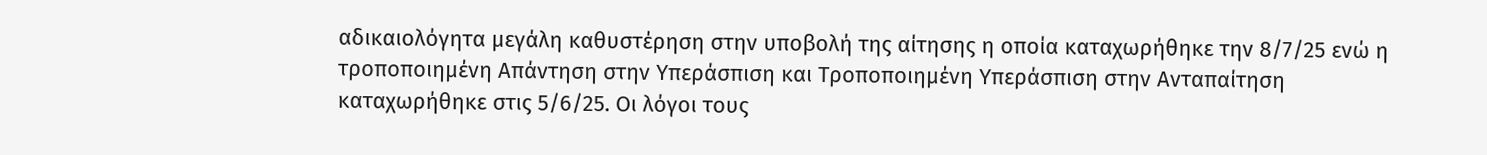αδικαιολόγητα μεγάλη καθυστέρηση στην υποβολή της αίτησης η οποία καταχωρήθηκε την 8/7/25 ενώ η τροποποιημένη Απάντηση στην Υπεράσπιση και Τροποποιημένη Υπεράσπιση στην Ανταπαίτηση καταχωρήθηκε στις 5/6/25. Oι λόγοι τους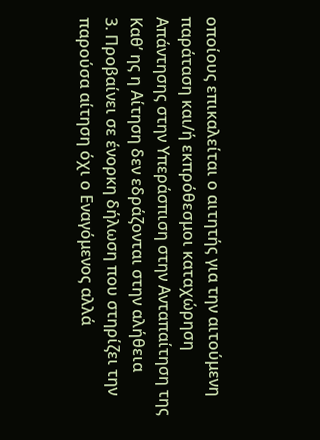οποίους επικαλείται ο αιτητής για την αιτούμενη παράταση και/ή εκπρόθεσμοι καταχώρηση Απάντησης στην Υπεράσπιση στην Ανταπαίτηση της Καθ’ ης η Αίτηση δεν εδράζονται στην αλήθεια
3. Προβαίνει σε ένορκη δήλωση που στηρίζει την παρούσα αίτηση όχι ο Εναγόμενος αλλά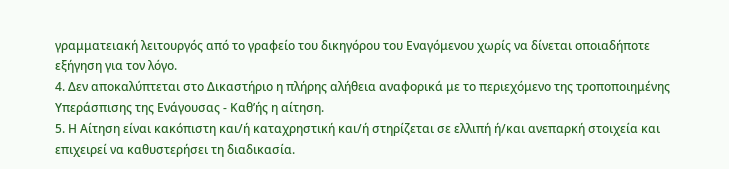γραμματειακή λειτουργός από το γραφείο του δικηγόρου του Εναγόμενου χωρίς να δίνεται οποιαδήποτε εξήγηση για τον λόγο.
4. Δεν αποκαλύπτεται στο Δικαστήριο η πλήρης αλήθεια αναφορικά με το περιεχόμενο της τροποποιημένης Υπεράσπισης της Ενάγουσας - Καθ’ής η αίτηση.
5. Η Αίτηση είναι κακόπιστη και/ή καταχρηστική και/ή στηρίζεται σε ελλιπή ή/και ανεπαρκή στοιχεία και επιχειρεί να καθυστερήσει τη διαδικασία.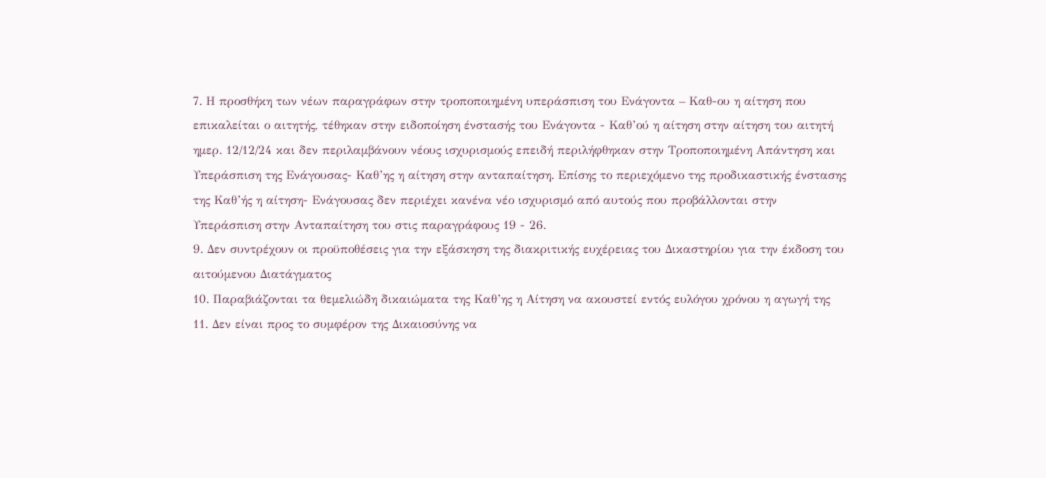7. Η προσθήκη των νέων παραγράφων στην τροποποιημένη υπεράσπιση του Ενάγοντα – Καθ-ου η αίτηση που επικαλείται ο αιτητής, τέθηκαν στην ειδοποίηση ένστασής του Ενάγοντα - Καθ’ού η αίτηση στην αίτηση του αιτητή ημερ. 12/12/24 και δεν περιλαμβάνουν νέους ισχυρισμούς επειδή περιλήφθηκαν στην Τροποποιημένη Απάντηση και Υπεράσπιση της Ενάγουσας- Καθ’ης η αίτηση στην ανταπαίτηση. Επίσης το περιεχόμενο της προδικαστικής ένστασης της Καθ’ής η αίτηση- Ενάγουσας δεν περιέχει κανένα νέο ισχυρισμό από αυτούς που προβάλλονται στην Υπεράσπιση στην Ανταπαίτηση του στις παραγράφους 19 - 26.
9. Δεν συντρέχουν οι προϋποθέσεις για την εξάσκηση της διακριτικής ευχέρειας του Δικαστηρίου για την έκδοση του αιτούμενου Διατάγματος
10. Παραβιάζονται τα θεμελιώδη δικαιώματα της Καθ’ης η Αίτηση να ακουστεί εντός ευλόγου χρόνου η αγωγή της
11. Δεν είναι προς το συμφέρον της Δικαιοσύνης να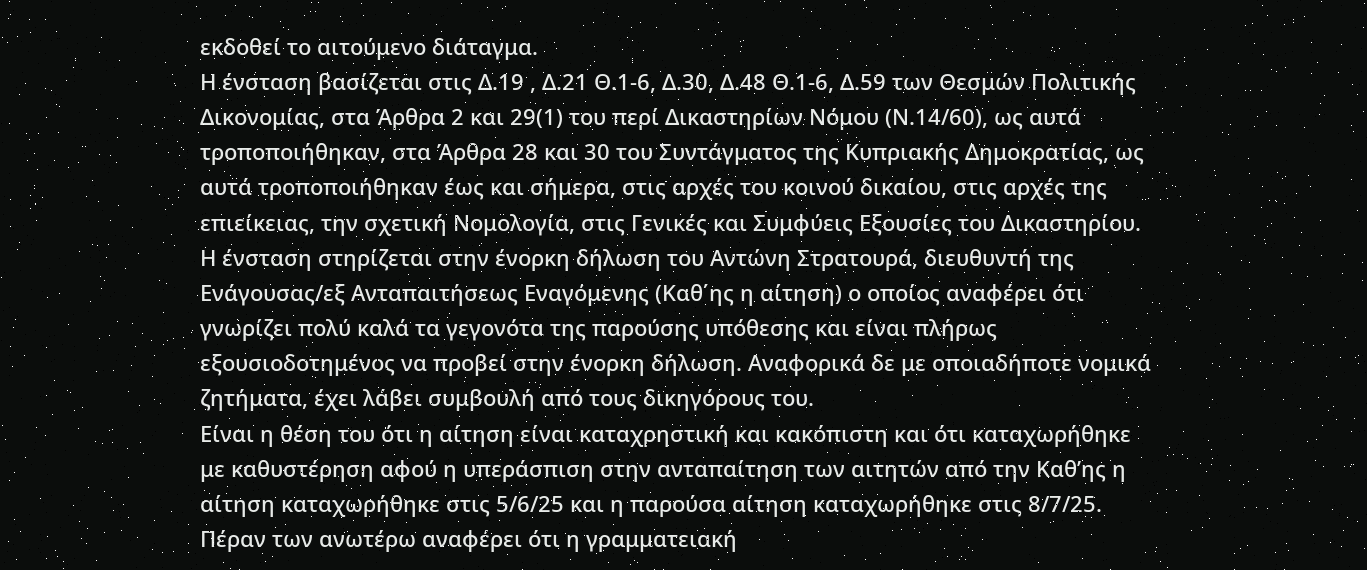εκδοθεί το αιτούμενο διάταγμα.
Η ένσταση βασίζεται στις Δ.19 , Δ.21 Θ.1-6, Δ.30, Δ.48 Θ.1-6, Δ.59 των Θεσμών Πολιτικής Δικονομίας, στα Άρθρα 2 και 29(1) του περί Δικαστηρίων Νόμου (Ν.14/60), ως αυτά τροποποιήθηκαν, στα Άρθρα 28 και 30 του Συντάγματος της Κυπριακής Δημοκρατίας, ως αυτά τροποποιήθηκαν έως και σήμερα, στις αρχές του κοινού δικαίου, στις αρχές της επιείκειας, την σχετική Νομολογία, στις Γενικές και Συμφύεις Εξουσίες του Δικαστηρίου.
Η ένσταση στηρίζεται στην ένορκη δήλωση του Aντώνη Στρατουρά, διευθυντή της Ενάγουσας/εξ Ανταπαιτήσεως Εναγόμενης (Καθ΄ης η αίτηση) ο οποίος αναφέρει ότι γνωρίζει πολύ καλά τα γεγονότα της παρούσης υπόθεσης και είναι πλήρως εξουσιοδοτημένος να προβεί στην ένορκη δήλωση. Αναφορικά δε με οποιαδήποτε νομικά ζητήματα, έχει λάβει συμβουλή από τους δικηγόρους του.
Είναι η θέση του ότι η αίτηση είναι καταχρηστική και κακόπιστη και ότι καταχωρήθηκε με καθυστέρηση αφού η υπεράσπιση στην ανταπαίτηση των αιτητών από την Καθ’ης η αίτηση καταχωρήθηκε στις 5/6/25 και η παρούσα αίτηση καταχωρήθηκε στις 8/7/25.
Πέραν των ανωτέρω αναφέρει ότι η γραμματειακή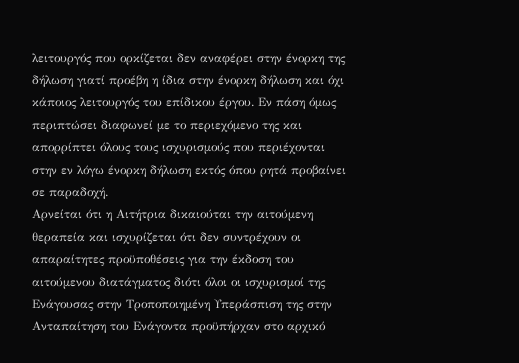λειτουργός που ορκίζεται δεν αναφέρει στην ένορκη της δήλωση γιατί προέβη η ίδια στην ένορκη δήλωση και όχι κάποιος λειτουργός του επίδικου έργου. Εν πάση όμως περιπτώσει διαφωνεί με το περιεχόμενο της και απορρίπτει όλους τους ισχυρισμούς που περιέχονται στην εν λόγω ένορκη δήλωση εκτός όπου ρητά προβαίνει σε παραδοχή.
Αρνείται ότι η Αιτήτρια δικαιούται την αιτούμενη θεραπεία και ισχυρίζεται ότι δεν συντρέχουν οι απαραίτητες προϋποθέσεις για την έκδοση του αιτούμενου διατάγματος διότι όλοι οι ισχυρισμοί της Ενάγουσας στην Τροποποιημένη Υπεράσπιση της στην Ανταπαίτηση του Ενάγοντα προϋπήρχαν στο αρχικό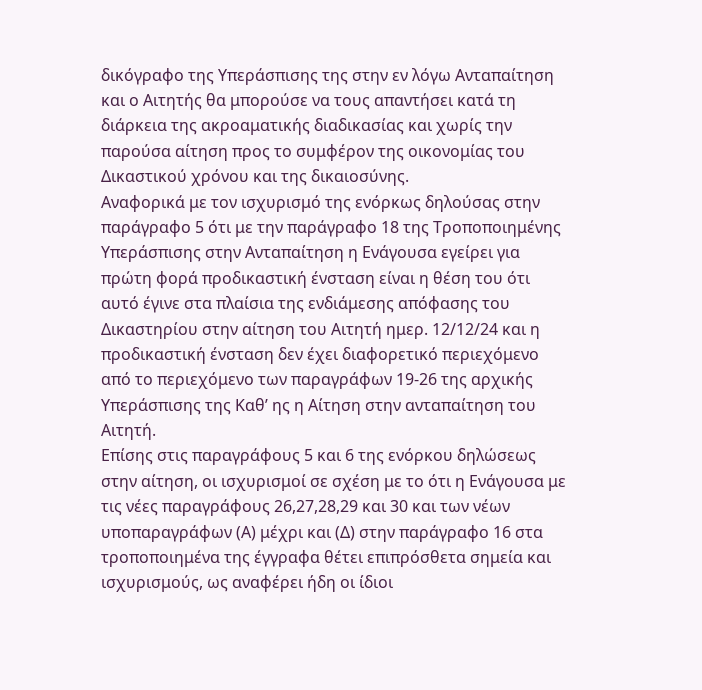δικόγραφο της Υπεράσπισης της στην εν λόγω Ανταπαίτηση και ο Αιτητής θα μπορούσε να τους απαντήσει κατά τη διάρκεια της ακροαματικής διαδικασίας και χωρίς την παρούσα αίτηση προς το συμφέρον της οικονομίας του Δικαστικού χρόνου και της δικαιοσύνης.
Αναφορικά με τον ισχυρισμό της ενόρκως δηλούσας στην παράγραφο 5 ότι με την παράγραφο 18 της Τροποποιημένης Υπεράσπισης στην Ανταπαίτηση η Ενάγουσα εγείρει για πρώτη φορά προδικαστική ένσταση είναι η θέση του ότι αυτό έγινε στα πλαίσια της ενδιάμεσης απόφασης του Δικαστηρίου στην αίτηση του Αιτητή ημερ. 12/12/24 και η προδικαστική ένσταση δεν έχει διαφορετικό περιεχόμενο από το περιεχόμενο των παραγράφων 19-26 της αρχικής Υπεράσπισης της Καθ’ ης η Αίτηση στην ανταπαίτηση του Αιτητή.
Επίσης στις παραγράφους 5 και 6 της ενόρκου δηλώσεως στην αίτηση, οι ισχυρισμοί σε σχέση με το ότι η Ενάγουσα με τις νέες παραγράφους 26,27,28,29 και 30 και των νέων υποπαραγράφων (Α) μέχρι και (Δ) στην παράγραφο 16 στα τροποποιημένα της έγγραφα θέτει επιπρόσθετα σημεία και ισχυρισμούς, ως αναφέρει ήδη οι ίδιοι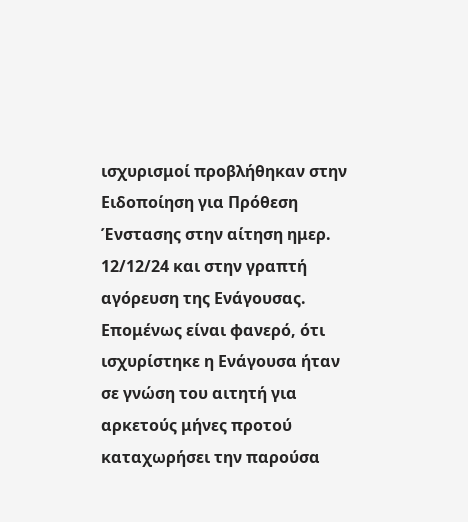ισχυρισμοί προβλήθηκαν στην Ειδοποίηση για Πρόθεση Ένστασης στην αίτηση ημερ. 12/12/24 και στην γραπτή αγόρευση της Ενάγουσας. Επομένως είναι φανερό, ότι ισχυρίστηκε η Ενάγουσα ήταν σε γνώση του αιτητή για αρκετούς μήνες προτού καταχωρήσει την παρούσα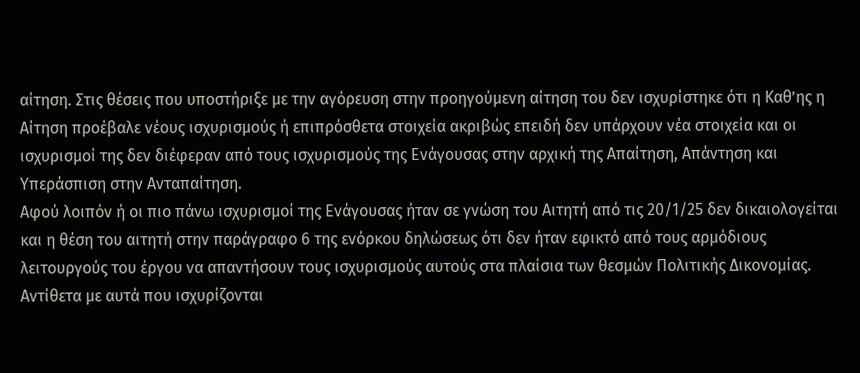αίτηση. Στις θέσεις που υποστήριξε με την αγόρευση στην προηγούμενη αίτηση του δεν ισχυρίστηκε ότι η Καθ’ης η Αίτηση προέβαλε νέους ισχυρισμούς ή επιπρόσθετα στοιχεία ακριβώς επειδή δεν υπάρχουν νέα στοιχεία και οι ισχυρισμοί της δεν διέφεραν από τους ισχυρισμούς της Ενάγουσας στην αρχική της Απαίτηση, Απάντηση και Υπεράσπιση στην Ανταπαίτηση.
Αφού λοιπόν ή οι πιο πάνω ισχυρισμοί της Ενάγουσας ήταν σε γνώση του Αιτητή από τις 20/1/25 δεν δικαιολογείται και η θέση του αιτητή στην παράγραφο 6 της ενόρκου δηλώσεως ότι δεν ήταν εφικτό από τους αρμόδιους λειτουργούς του έργου να απαντήσουν τους ισχυρισμούς αυτούς στα πλαίσια των θεσμών Πολιτικής Δικονομίας. Αντίθετα με αυτά που ισχυρίζονται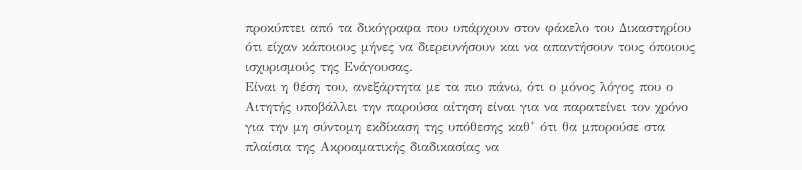προκύπτει από τα δικόγραφα που υπάρχουν στον φάκελο του Δικαστηρίου ότι είχαν κάποιους μήνες να διερευνήσουν και να απαντήσουν τους όποιους ισχυρισμούς της Ενάγουσας.
Είναι η θέση του, ανεξάρτητα με τα πιο πάνω, ότι ο μόνος λόγος που ο Αιτητής υποβάλλει την παρούσα αίτηση είναι για να παρατείνει τον χρόνο για την μη σύντομη εκδίκαση της υπόθεσης καθ’ ότι θα μπορούσε στα πλαίσια της Ακροαματικής διαδικασίας να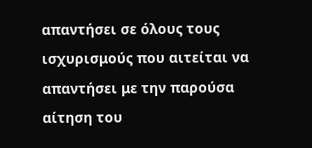απαντήσει σε όλους τους ισχυρισμούς που αιτείται να απαντήσει με την παρούσα αίτηση του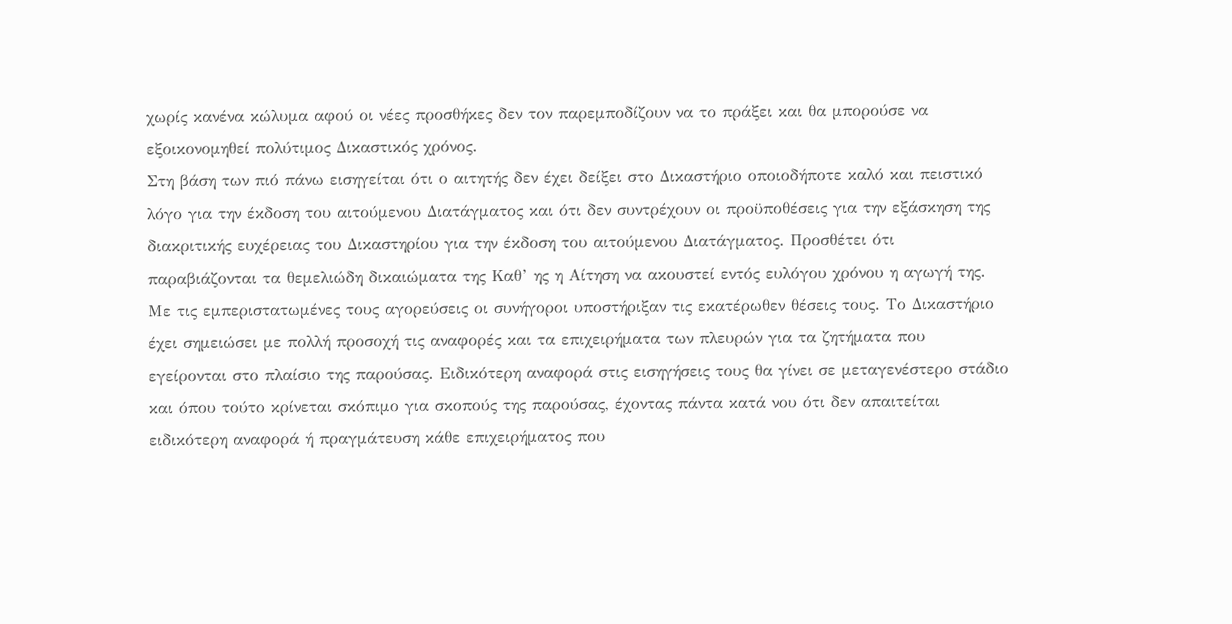χωρίς κανένα κώλυμα αφού οι νέες προσθήκες δεν τον παρεμποδίζουν να το πράξει και θα μπορούσε να εξοικονομηθεί πολύτιμος Δικαστικός χρόνος.
Στη βάση των πιό πάνω εισηγείται ότι ο αιτητής δεν έχει δείξει στο Δικαστήριο οποιοδήποτε καλό και πειστικό λόγο για την έκδοση του αιτούμενου Διατάγματος και ότι δεν συντρέχουν οι προϋποθέσεις για την εξάσκηση της διακριτικής ευχέρειας του Δικαστηρίου για την έκδοση του αιτούμενου Διατάγματος. Προσθέτει ότι παραβιάζονται τα θεμελιώδη δικαιώματα της Καθ’ ης η Αίτηση να ακουστεί εντός ευλόγου χρόνου η αγωγή της.
Με τις εμπεριστατωμένες τους αγορεύσεις οι συνήγοροι υποστήριξαν τις εκατέρωθεν θέσεις τους. Το Δικαστήριο έχει σημειώσει με πολλή προσοχή τις αναφορές και τα επιχειρήματα των πλευρών για τα ζητήματα που εγείρονται στο πλαίσιο της παρούσας. Ειδικότερη αναφορά στις εισηγήσεις τους θα γίνει σε μεταγενέστερο στάδιο και όπου τούτο κρίνεται σκόπιμο για σκοπούς της παρούσας, έχοντας πάντα κατά νου ότι δεν απαιτείται ειδικότερη αναφορά ή πραγμάτευση κάθε επιχειρήματος που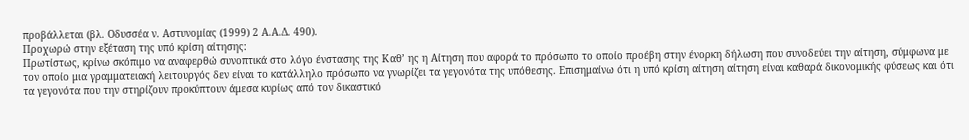προβάλλεται (βλ. Οδυσσέα ν. Αστυνομίας (1999) 2 Α.Α.Δ. 490).
Προχωρώ στην εξέταση της υπό κρίση αίτησης:
Πρωτίστως, κρίνω σκόπιμο να αναφερθώ συνοπτικά στο λόγο ένστασης της Καθ’ ης η Αίτηση που αφορά το πρόσωπο το οποίο προέβη στην ένορκη δήλωση που συνοδεύει την αίτηση, σύμφωνα με τον οποίο μια γραμματειακή λειτουργός δεν είναι το κατάλληλο πρόσωπο να γνωρίζει τα γεγονότα της υπόθεσης. Επισημαίνω ότι η υπό κρίση αίτηση αίτηση είναι καθαρά δικονομικής φύσεως και ότι τα γεγονότα που την στηρίζουν προκύπτουν άμεσα κυρίως από τον δικαστικό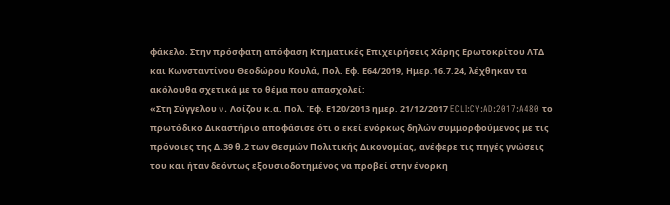φάκελο. Στην πρόσφατη απόφαση Κτηματικές Επιχειρήσεις Χάρης Ερωτοκρίτου ΛΤΔ και Κωνσταντίνου Θεοδώρου Κουλά, Πολ. Εφ. Ε64/2019, Ημερ.16.7.24, λέχθηκαν τα ακόλουθα σχετικά με το θέμα που απασχολεί:
«Στη Σύγγελου v. Λοίζου κ.α. Πολ. Έφ. Ε120/2013 ημερ. 21/12/2017 ECLI:CY:AD:2017:A480 το πρωτόδικο Δικαστήριο αποφάσισε ότι ο εκεί ενόρκως δηλών συμμορφούμενος με τις πρόνοιες της Δ.39 θ.2 των Θεσμών Πολιτικής Δικονομίας, ανέφερε τις πηγές γνώσεις του και ήταν δεόντως εξουσιοδοτημένος να προβεί στην ένορκη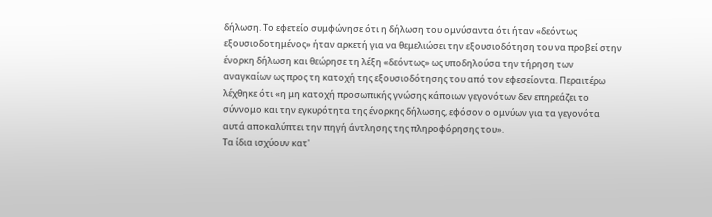δήλωση. Το εφετείο συμφώνησε ότι η δήλωση του ομνύσαντα ότι ήταν «δεόντως εξουσιοδοτημένος» ήταν αρκετή για να θεμελιώσει την εξουσιοδότηση του να προβεί στην ένορκη δήλωση και θεώρησε τη λέξη «δεόντως» ως υποδηλούσα την τήρηση των αναγκαίων ως προς τη κατοχή της εξουσιοδότησης του από τον εφεσείοντα. Περαιτέρω λέχθηκε ότι «η μη κατοχή προσωπικής γνώσης κάποιων γεγονότων δεν επηρεάζει το σύννομο και την εγκυρότητα της ένορκης δήλωσης, εφόσον ο ομνύων για τα γεγονότα αυτά αποκαλύπτει την πηγή άντλησης της πληροφόρησης του».
Τα ίδια ισχύουν κατ'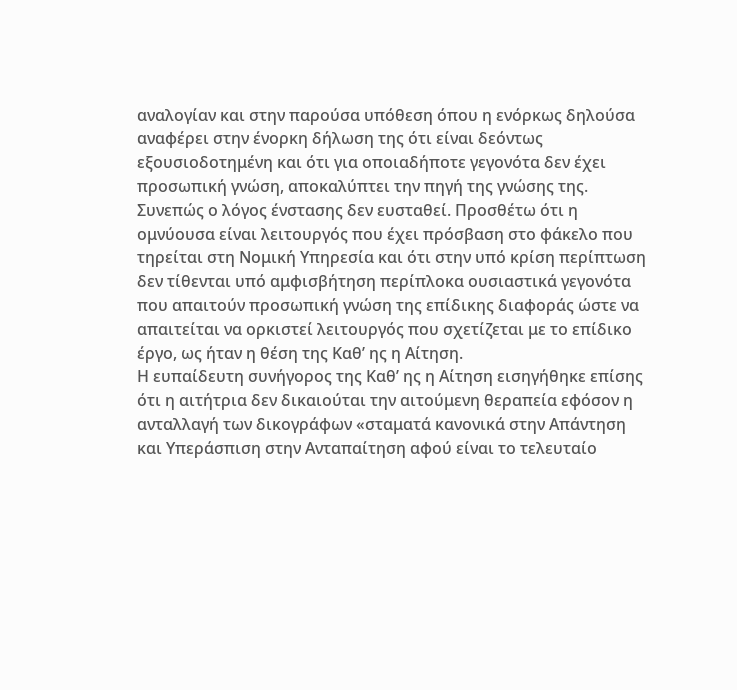αναλογίαν και στην παρούσα υπόθεση όπου η ενόρκως δηλούσα αναφέρει στην ένορκη δήλωση της ότι είναι δεόντως εξουσιοδοτημένη και ότι για οποιαδήποτε γεγονότα δεν έχει προσωπική γνώση, αποκαλύπτει την πηγή της γνώσης της. Συνεπώς ο λόγος ένστασης δεν ευσταθεί. Προσθέτω ότι η ομνύουσα είναι λειτουργός που έχει πρόσβαση στο φάκελο που τηρείται στη Νομική Υπηρεσία και ότι στην υπό κρίση περίπτωση δεν τίθενται υπό αμφισβήτηση περίπλοκα ουσιαστικά γεγονότα που απαιτούν προσωπική γνώση της επίδικης διαφοράς ώστε να απαιτείται να ορκιστεί λειτουργός που σχετίζεται με το επίδικο έργο, ως ήταν η θέση της Καθ’ ης η Αίτηση.
Η ευπαίδευτη συνήγορος της Καθ’ ης η Αίτηση εισηγήθηκε επίσης ότι η αιτήτρια δεν δικαιούται την αιτούμενη θεραπεία εφόσον η ανταλλαγή των δικογράφων «σταματά κανονικά στην Απάντηση και Υπεράσπιση στην Ανταπαίτηση αφού είναι το τελευταίο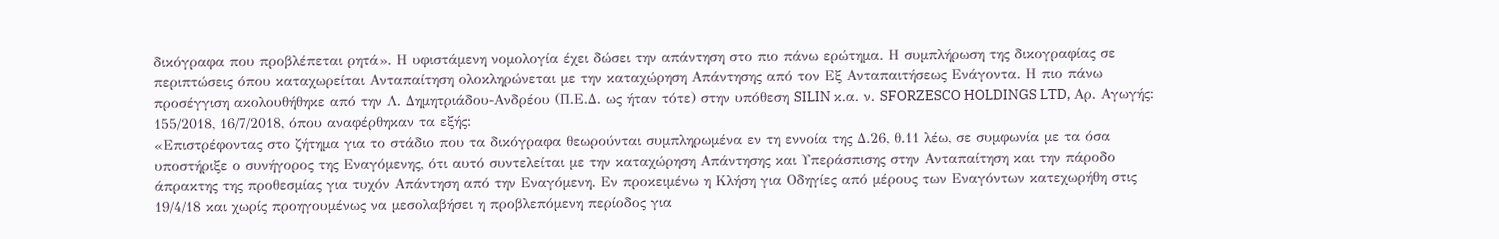δικόγραφα που προβλέπεται ρητά». Η υφιστάμενη νομολογία έχει δώσει την απάντηση στο πιο πάνω ερώτημα. Η συμπλήρωση της δικογραφίας σε περιπτώσεις όπου καταχωρείται Ανταπαίτηση ολοκληρώνεται με την καταχώρηση Απάντησης από τον Εξ Ανταπαιτήσεως Ενάγοντα. Η πιο πάνω προσέγγιση ακολουθήθηκε από την Λ. Δημητριάδου-Ανδρέου (Π.Ε.Δ. ως ήταν τότε) στην υπόθεση SILIN κ.α. ν. SFORZESCO HOLDINGS LTD, Αρ. Αγωγής: 155/2018, 16/7/2018, όπου αναφέρθηκαν τα εξής:
«Επιστρέφοντας στο ζήτημα για το στάδιο που τα δικόγραφα θεωρούνται συμπληρωμένα εν τη εννοία της Δ.26, θ.11 λέω, σε συμφωνία με τα όσα υποστήριξε ο συνήγορος της Εναγόμενης, ότι αυτό συντελείται με την καταχώρηση Απάντησης και Υπεράσπισης στην Ανταπαίτηση και την πάροδο άπρακτης της προθεσμίας για τυχόν Απάντηση από την Εναγόμενη. Εν προκειμένω η Κλήση για Οδηγίες από μέρους των Εναγόντων κατεχωρήθη στις 19/4/18 και χωρίς προηγουμένως να μεσολαβήσει η προβλεπόμενη περίοδος για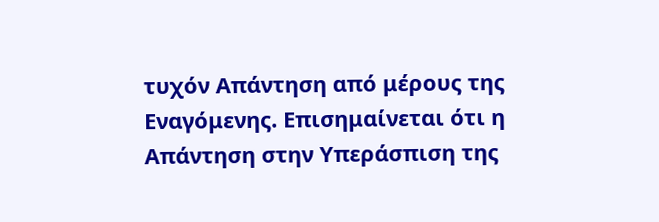τυχόν Απάντηση από μέρους της Εναγόμενης. Επισημαίνεται ότι η Απάντηση στην Υπεράσπιση της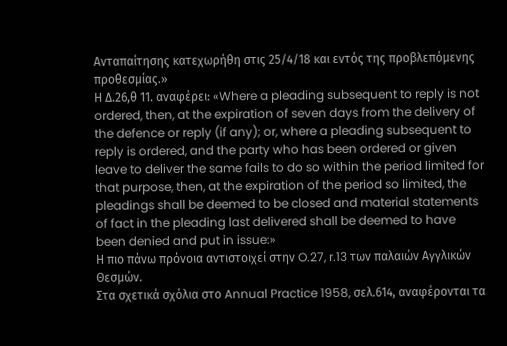Ανταπαίτησης κατεχωρήθη στις 25/4/18 και εντός της προβλεπόμενης προθεσμίας.»
Η Δ.26,θ 11. αναφέρει: «Where a pleading subsequent to reply is not ordered, then, at the expiration of seven days from the delivery of the defence or reply (if any); or, where a pleading subsequent to reply is ordered, and the party who has been ordered or given leave to deliver the same fails to do so within the period limited for that purpose, then, at the expiration of the period so limited, the pleadings shall be deemed to be closed and material statements of fact in the pleading last delivered shall be deemed to have been denied and put in issue:»
Η πιο πάνω πρόνοια αντιστοιχεί στην O.27, r.13 των παλαιών Αγγλικών Θεσμών.
Στα σχετικά σχόλια στο Annual Practice 1958, σελ.614, αναφέρονται τα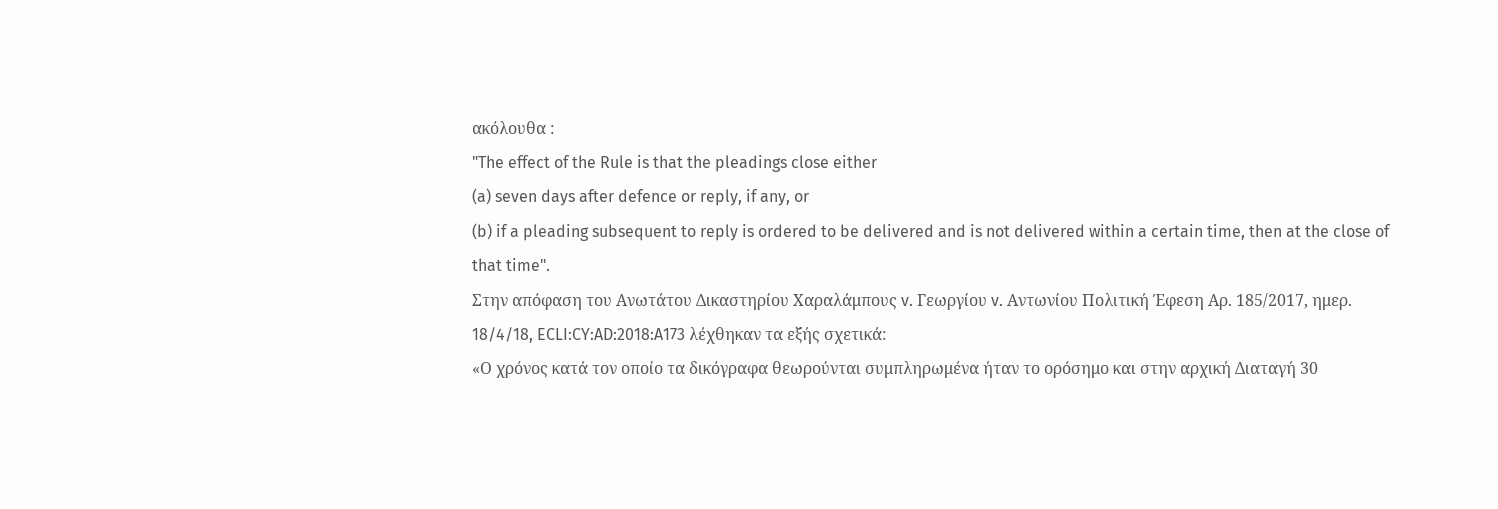ακόλουθα :
"The effect of the Rule is that the pleadings close either
(a) seven days after defence or reply, if any, or
(b) if a pleading subsequent to reply is ordered to be delivered and is not delivered within a certain time, then at the close of that time".
Στην απόφαση του Ανωτάτου Δικαστηρίου Χαραλάμπους v. Γεωργίου v. Αντωνίου Πολιτική Έφεση Αρ. 185/2017, ημερ. 18/4/18, ECLI:CY:AD:2018:A173 λέχθηκαν τα εξής σχετικά:
«Ο χρόνος κατά τον οποίο τα δικόγραφα θεωρούνται συμπληρωμένα ήταν το ορόσημο και στην αρχική Διαταγή 30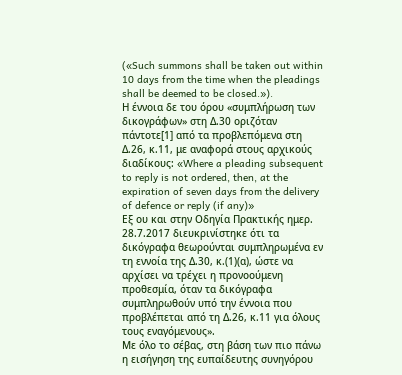(«Such summons shall be taken out within 10 days from the time when the pleadings shall be deemed to be closed.»).
Η έννοια δε του όρου «συμπλήρωση των δικογράφων» στη Δ.30 οριζόταν πάντοτε[1] από τα προβλεπόμενα στη Δ.26, κ.11, με αναφορά στους αρχικούς διαδίκους: «Where a pleading subsequent to reply is not ordered, then, at the expiration of seven days from the delivery of defence or reply (if any)»
Εξ ου και στην Οδηγία Πρακτικής ημερ. 28.7.2017 διευκρινίστηκε ότι τα δικόγραφα θεωρούνται συμπληρωμένα εν τη εννοία της Δ.30, κ.(1)(α), ώστε να αρχίσει να τρέχει η προνοούμενη προθεσμία, όταν τα δικόγραφα συμπληρωθούν υπό την έννοια που προβλέπεται από τη Δ.26, κ.11 για όλους τους εναγόμενους».
Με όλο το σέβας, στη βάση των πιο πάνω η εισήγηση της ευπαίδευτης συνηγόρου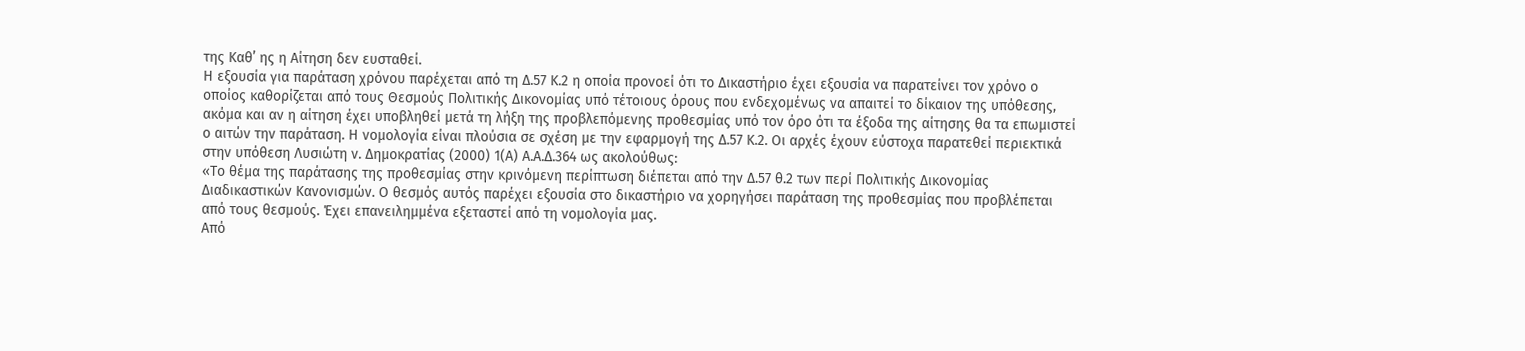της Καθ’ ης η Αίτηση δεν ευσταθεί.
Η εξουσία για παράταση χρόνου παρέχεται από τη Δ.57 Κ.2 η οποία προνοεί ότι το Δικαστήριο έχει εξουσία να παρατείνει τον χρόνο ο οποίος καθορίζεται από τους Θεσμούς Πολιτικής Δικονομίας υπό τέτοιους όρους που ενδεχομένως να απαιτεί το δίκαιον της υπόθεσης, ακόμα και αν η αίτηση έχει υποβληθεί μετά τη λήξη της προβλεπόμενης προθεσμίας υπό τον όρο ότι τα έξοδα της αίτησης θα τα επωμιστεί ο αιτών την παράταση. Η νομολογία είναι πλούσια σε σχέση με την εφαρμογή της Δ.57 Κ.2. Οι αρχές έχουν εύστοχα παρατεθεί περιεκτικά στην υπόθεση Λυσιώτη ν. Δημοκρατίας (2000) 1(Α) Α.Α.Δ.364 ως ακολούθως:
«Το θέμα της παράτασης της προθεσμίας στην κρινόμενη περίπτωση διέπεται από την Δ.57 θ.2 των περί Πολιτικής Δικονομίας Διαδικαστικών Κανονισμών. Ο θεσμός αυτός παρέχει εξουσία στο δικαστήριο να χορηγήσει παράταση της προθεσμίας που προβλέπεται από τους θεσμούς. Έχει επανειλημμένα εξεταστεί από τη νομολογία μας.
Από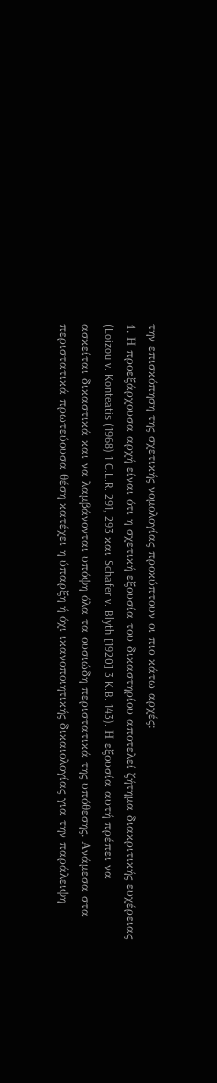την επισκόπηση της σχετικής νομολογίας προκύπτουν οι πιο κάτω αρχές:
1. Η προεξάρχουσα αρχή είναι ότι η σχετική εξουσία του δικαστηρίου αποτελεί ζήτημα διακριτικής ευχέρειας (Loizou v. Konteatis (1968) 1 C.L.R. 291, 293 και Schafer v. Blyth [1920] 3 K.B. 143). Η εξουσία αυτή πρέπει να ασκείται δικαστικά και να λαμβάνονται υπόψη όλα τα ουσιώδη περιστατικά της υπόθεσης. Ανάμεσα στα περιστατικά πρωτεύουσα θέση κατέχει η ύπαρξη ή όχι ικανοποιητικής δικαιολογίας για την παράλειψη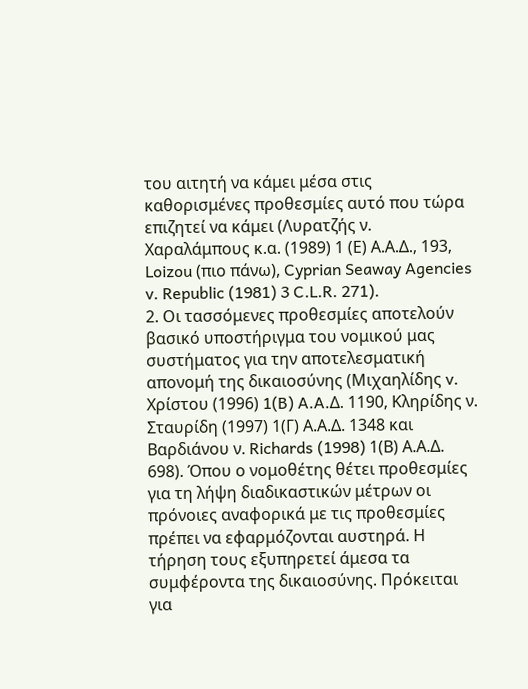του αιτητή να κάμει μέσα στις καθορισμένες προθεσμίες αυτό που τώρα επιζητεί να κάμει (Λυρατζής ν. Χαραλάμπους κ.α. (1989) 1 (Ε) Α.Α.Δ., 193, Loizou (πιο πάνω), Cyprian Seaway Agencies v. Republic (1981) 3 C.L.R. 271).
2. Οι τασσόμενες προθεσμίες αποτελούν βασικό υποστήριγμα του νομικού μας συστήματος για την αποτελεσματική απονομή της δικαιοσύνης (Μιχαηλίδης v. Χρίστου (1996) 1(B) A.A.Δ. 1190, Κληρίδης ν. Σταυρίδη (1997) 1(Γ) Α.Α.Δ. 1348 και Βαρδιάνου ν. Richards (1998) 1(Β) Α.Α.Δ. 698). Όπου ο νομοθέτης θέτει προθεσμίες για τη λήψη διαδικαστικών μέτρων οι πρόνοιες αναφορικά με τις προθεσμίες πρέπει να εφαρμόζονται αυστηρά. Η τήρηση τους εξυπηρετεί άμεσα τα συμφέροντα της δικαιοσύνης. Πρόκειται για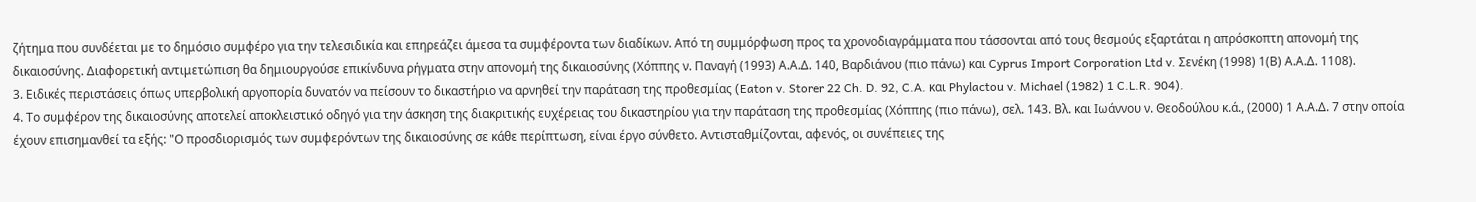ζήτημα που συνδέεται με το δημόσιο συμφέρο για την τελεσιδικία και επηρεάζει άμεσα τα συμφέροντα των διαδίκων. Από τη συμμόρφωση προς τα χρονοδιαγράμματα που τάσσονται από τους θεσμούς εξαρτάται η απρόσκοπτη απονομή της δικαιοσύνης. Διαφορετική αντιμετώπιση θα δημιουργούσε επικίνδυνα ρήγματα στην απονομή της δικαιοσύνης (Χόππης ν. Παναγή (1993) Α.Α.Δ. 140, Βαρδιάνου (πιο πάνω) και Cyprus Import Corporation Ltd v. Σενέκη (1998) 1(Β) Α.Α.Δ. 1108).
3. Ειδικές περιστάσεις όπως υπερβολική αργοπορία δυνατόν να πείσουν το δικαστήριο να αρνηθεί την παράταση της προθεσμίας (Eaton v. Storer 22 Ch. D. 92, C.A. και Phylactou v. Michael (1982) 1 C.L.R. 904).
4. Το συμφέρον της δικαιοσύνης αποτελεί αποκλειστικό οδηγό για την άσκηση της διακριτικής ευχέρειας του δικαστηρίου για την παράταση της προθεσμίας (Χόππης (πιο πάνω), σελ. 143. Βλ. και Ιωάννου ν. Θεοδούλου κ.ά., (2000) 1 Α.Α.Δ. 7 στην οποία έχουν επισημανθεί τα εξής: "Ο προσδιορισμός των συμφερόντων της δικαιοσύνης σε κάθε περίπτωση, είναι έργο σύνθετο. Αντισταθμίζονται, αφενός, οι συνέπειες της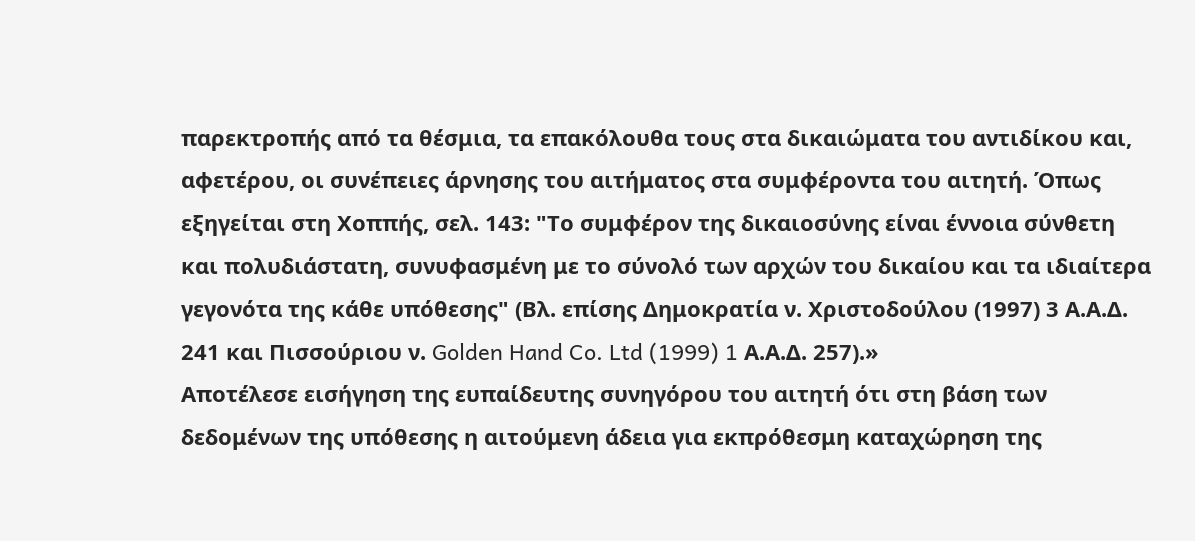παρεκτροπής από τα θέσμια, τα επακόλουθα τους στα δικαιώματα του αντιδίκου και, αφετέρου, οι συνέπειες άρνησης του αιτήματος στα συμφέροντα του αιτητή. Όπως εξηγείται στη Χοππής, σελ. 143: "Το συμφέρον της δικαιοσύνης είναι έννοια σύνθετη και πολυδιάστατη, συνυφασμένη με το σύνολό των αρχών του δικαίου και τα ιδιαίτερα γεγονότα της κάθε υπόθεσης" (Βλ. επίσης Δημοκρατία ν. Χριστοδούλου (1997) 3 Α.Α.Δ. 241 και Πισσούριου ν. Golden Hand Co. Ltd (1999) 1 Α.Α.Δ. 257).»
Αποτέλεσε εισήγηση της ευπαίδευτης συνηγόρου του αιτητή ότι στη βάση των δεδομένων της υπόθεσης η αιτούμενη άδεια για εκπρόθεσμη καταχώρηση της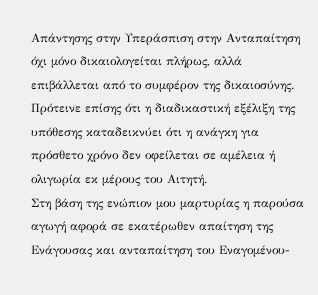Απάντησης στην Υπεράσπιση στην Ανταπαίτηση όχι μόνο δικαιολογείται πλήρως, αλλά επιβάλλεται από το συμφέρον της δικαιοσύνης. Πρότεινε επίσης ότι η διαδικαστική εξέλιξη της υπόθεσης καταδεικνύει ότι η ανάγκη για πρόσθετο χρόνο δεν οφείλεται σε αμέλεια ή ολιγωρία εκ μέρους του Αιτητή.
Στη βάση της ενώπιον μου μαρτυρίας η παρούσα αγωγή αφορά σε εκατέρωθεν απαίτηση της Ενάγουσας και ανταπαίτηση του Εναγομένου-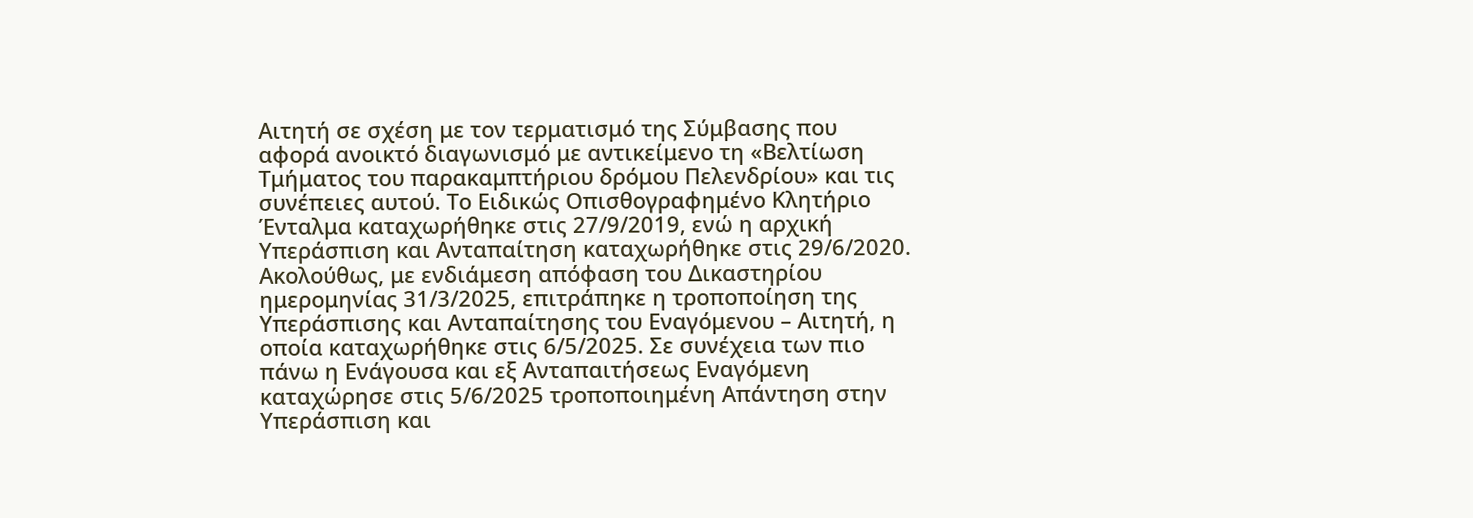Αιτητή σε σχέση με τον τερματισμό της Σύμβασης που αφορά ανοικτό διαγωνισμό με αντικείμενο τη «Βελτίωση Τμήματος του παρακαμπτήριου δρόμου Πελενδρίου» και τις συνέπειες αυτού. Το Ειδικώς Οπισθογραφημένο Κλητήριο Ένταλμα καταχωρήθηκε στις 27/9/2019, ενώ η αρχική Υπεράσπιση και Ανταπαίτηση καταχωρήθηκε στις 29/6/2020. Ακολούθως, με ενδιάμεση απόφαση του Δικαστηρίου ημερομηνίας 31/3/2025, επιτράπηκε η τροποποίηση της Υπεράσπισης και Ανταπαίτησης του Εναγόμενου – Αιτητή, η οποία καταχωρήθηκε στις 6/5/2025. Σε συνέχεια των πιο πάνω η Ενάγουσα και εξ Ανταπαιτήσεως Εναγόμενη καταχώρησε στις 5/6/2025 τροποποιημένη Απάντηση στην Υπεράσπιση και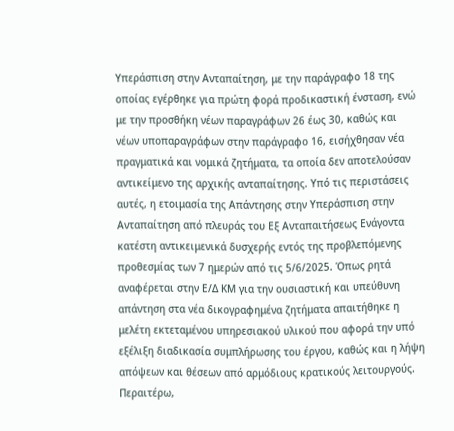Υπεράσπιση στην Ανταπαίτηση, με την παράγραφο 18 της οποίας εγέρθηκε για πρώτη φορά προδικαστική ένσταση, ενώ με την προσθήκη νέων παραγράφων 26 έως 30, καθώς και νέων υποπαραγράφων στην παράγραφο 16, εισήχθησαν νέα πραγματικά και νομικά ζητήματα, τα οποία δεν αποτελούσαν αντικείμενο της αρχικής ανταπαίτησης. Υπό τις περιστάσεις αυτές, η ετοιμασία της Απάντησης στην Υπεράσπιση στην Ανταπαίτηση από πλευράς του Εξ Ανταπαιτήσεως Ενάγοντα κατέστη αντικειμενικά δυσχερής εντός της προβλεπόμενης προθεσμίας των 7 ημερών από τις 5/6/2025. Όπως ρητά αναφέρεται στην Ε/Δ ΚΜ για την ουσιαστική και υπεύθυνη απάντηση στα νέα δικογραφημένα ζητήματα απαιτήθηκε η μελέτη εκτεταμένου υπηρεσιακού υλικού που αφορά την υπό εξέλιξη διαδικασία συμπλήρωσης του έργου, καθώς και η λήψη απόψεων και θέσεων από αρμόδιους κρατικούς λειτουργούς. Περαιτέρω,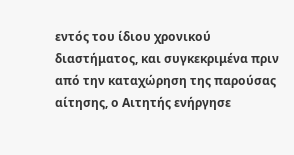εντός του ίδιου χρονικού διαστήματος, και συγκεκριμένα πριν από την καταχώρηση της παρούσας αίτησης, ο Αιτητής ενήργησε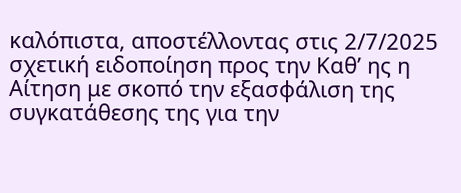καλόπιστα, αποστέλλοντας στις 2/7/2025 σχετική ειδοποίηση προς την Καθ’ ης η Αίτηση με σκοπό την εξασφάλιση της συγκατάθεσης της για την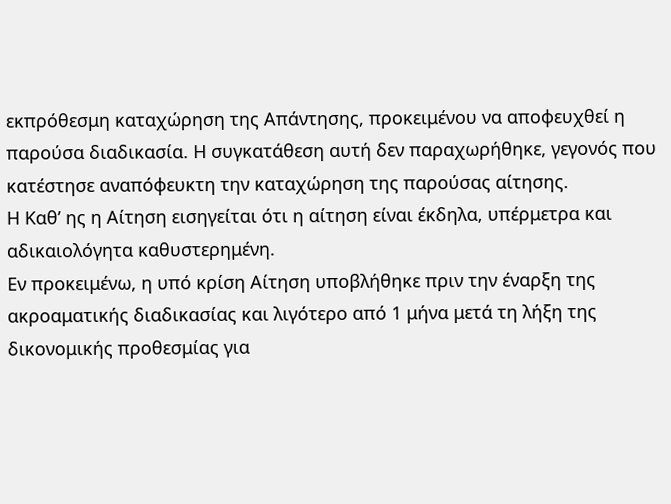εκπρόθεσμη καταχώρηση της Απάντησης, προκειμένου να αποφευχθεί η παρούσα διαδικασία. Η συγκατάθεση αυτή δεν παραχωρήθηκε, γεγονός που κατέστησε αναπόφευκτη την καταχώρηση της παρούσας αίτησης.
Η Καθ’ ης η Αίτηση εισηγείται ότι η αίτηση είναι έκδηλα, υπέρμετρα και αδικαιολόγητα καθυστερημένη.
Εν προκειμένω, η υπό κρίση Αίτηση υποβλήθηκε πριν την έναρξη της ακροαματικής διαδικασίας και λιγότερο από 1 μήνα μετά τη λήξη της δικονομικής προθεσμίας για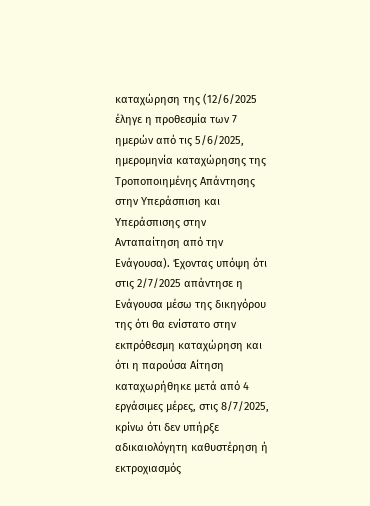καταχώρηση της (12/6/2025 έληγε η προθεσμία των 7 ημερών από τις 5/6/2025, ημερομηνία καταχώρησης της Τροποποιημένης Απάντησης στην Υπεράσπιση και Υπεράσπισης στην Ανταπαίτηση από την Ενάγουσα). Έχοντας υπόψη ότι στις 2/7/2025 απάντησε η Ενάγουσα μέσω της δικηγόρου της ότι θα ενίστατο στην εκπρόθεσμη καταχώρηση και ότι η παρούσα Αίτηση καταχωρήθηκε μετά από 4 εργάσιμες μέρες, στις 8/7/2025, κρίνω ότι δεν υπήρξε αδικαιολόγητη καθυστέρηση ή εκτροχιασμός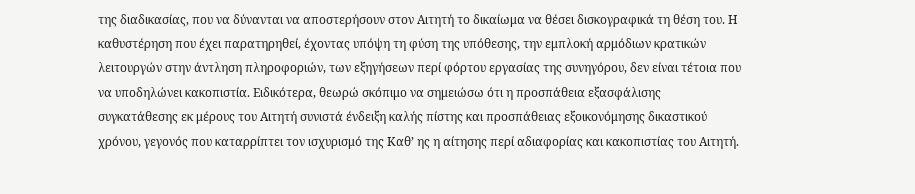της διαδικασίας, που να δύνανται να αποστερήσουν στον Αιτητή το δικαίωμα να θέσει δισκογραφικά τη θέση του. Η καθυστέρηση που έχει παρατηρηθεί, έχοντας υπόψη τη φύση της υπόθεσης, την εμπλοκή αρμόδιων κρατικών λειτουργών στην άντληση πληροφοριών, των εξηγήσεων περί φόρτου εργασίας της συνηγόρου, δεν είναι τέτοια που να υποδηλώνει κακοπιστία. Ειδικότερα, θεωρώ σκόπιμο να σημειώσω ότι η προσπάθεια εξασφάλισης συγκατάθεσης εκ μέρους του Αιτητή συνιστά ένδειξη καλής πίστης και προσπάθειας εξοικονόμησης δικαστικού χρόνου, γεγονός που καταρρίπτει τον ισχυρισμό της Καθ’ ης η αίτησης περί αδιαφορίας και κακοπιστίας του Αιτητή.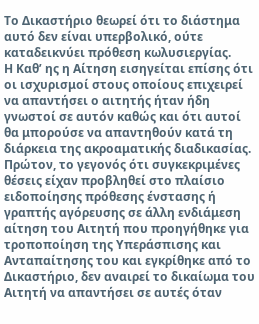Το Δικαστήριο θεωρεί ότι το διάστημα αυτό δεν είναι υπερβολικό, ούτε καταδεικνύει πρόθεση κωλυσιεργίας.
Η Καθ’ ης η Αίτηση εισηγείται επίσης ότι οι ισχυρισμοί στους οποίους επιχειρεί να απαντήσει ο αιτητής ήταν ήδη γνωστοί σε αυτόν καθώς και ότι αυτοί θα μπορούσε να απαντηθούν κατά τη διάρκεια της ακροαματικής διαδικασίας. Πρώτον, το γεγονός ότι συγκεκριμένες θέσεις είχαν προβληθεί στο πλαίσιο ειδοποίησης πρόθεσης ένστασης ή γραπτής αγόρευσης σε άλλη ενδιάμεση αίτηση του Αιτητή που προηγήθηκε για τροποποίηση της Υπεράσπισης και Ανταπαίτησης του και εγκρίθηκε από το Δικαστήριο, δεν αναιρεί το δικαίωμα του Αιτητή να απαντήσει σε αυτές όταν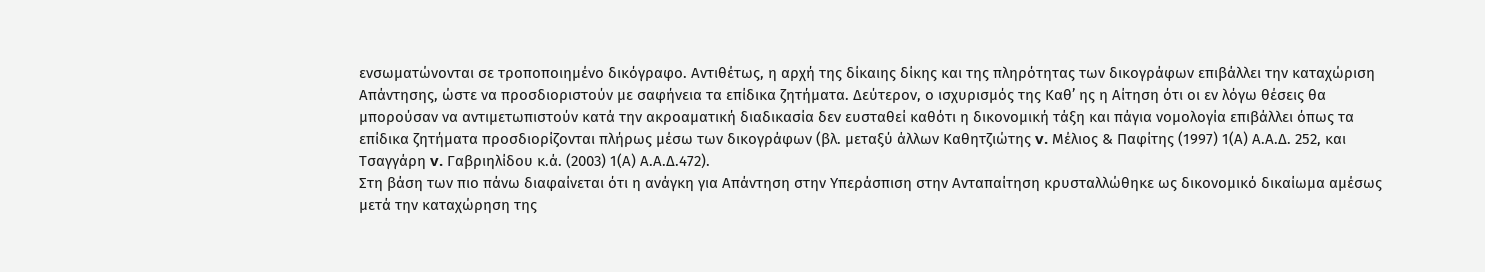ενσωματώνονται σε τροποποιημένο δικόγραφο. Αντιθέτως, η αρχή της δίκαιης δίκης και της πληρότητας των δικογράφων επιβάλλει την καταχώριση Απάντησης, ώστε να προσδιοριστούν με σαφήνεια τα επίδικα ζητήματα. Δεύτερον, ο ισχυρισμός της Καθ’ ης η Αίτηση ότι οι εν λόγω θέσεις θα μπορούσαν να αντιμετωπιστούν κατά την ακροαματική διαδικασία δεν ευσταθεί καθότι η δικονομική τάξη και πάγια νομολογία επιβάλλει όπως τα επίδικα ζητήματα προσδιορίζονται πλήρως μέσω των δικογράφων (βλ. μεταξύ άλλων Καθητζιώτης v. Μέλιος & Παφίτης (1997) 1(Α) Α.Α.Δ. 252, και Τσαγγάρη v. Γαβριηλίδου κ.ά. (2003) 1(Α) Α.Α.Δ.472).
Στη βάση των πιο πάνω διαφαίνεται ότι η ανάγκη για Απάντηση στην Υπεράσπιση στην Ανταπαίτηση κρυσταλλώθηκε ως δικονομικό δικαίωμα αμέσως μετά την καταχώρηση της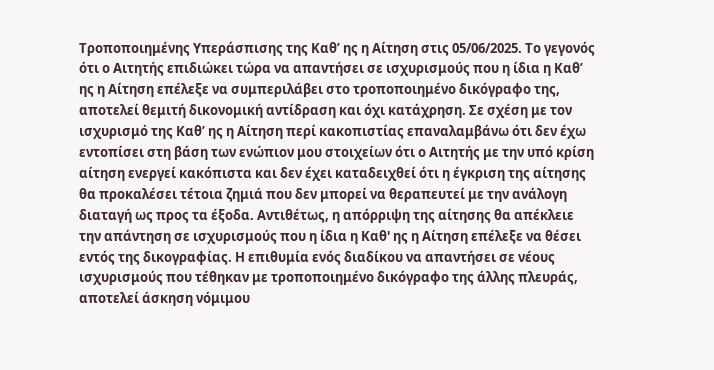Τροποποιημένης Υπεράσπισης της Καθ’ ης η Αίτηση στις 05/06/2025. Το γεγονός ότι ο Αιτητής επιδιώκει τώρα να απαντήσει σε ισχυρισμούς που η ίδια η Καθ’ ης η Αίτηση επέλεξε να συμπεριλάβει στο τροποποιημένο δικόγραφο της, αποτελεί θεμιτή δικονομική αντίδραση και όχι κατάχρηση. Σε σχέση με τον ισχυρισμό της Καθ’ ης η Αίτηση περί κακοπιστίας επαναλαμβάνω ότι δεν έχω εντοπίσει στη βάση των ενώπιον μου στοιχείων ότι ο Αιτητής με την υπό κρίση αίτηση ενεργεί κακόπιστα και δεν έχει καταδειχθεί ότι η έγκριση της αίτησης θα προκαλέσει τέτοια ζημιά που δεν μπορεί να θεραπευτεί με την ανάλογη διαταγή ως προς τα έξοδα. Αντιθέτως, η απόρριψη της αίτησης θα απέκλειε την απάντηση σε ισχυρισμούς που η ίδια η Καθ' ης η Αίτηση επέλεξε να θέσει εντός της δικογραφίας. Η επιθυμία ενός διαδίκου να απαντήσει σε νέους ισχυρισμούς που τέθηκαν με τροποποιημένο δικόγραφο της άλλης πλευράς, αποτελεί άσκηση νόμιμου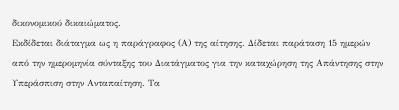δικονομικού δικαιώματος.
Εκδίδεται διάταγμα ως η παράγραφος (Α) της αίτησης. Δίδεται παράταση 15 ημερών από την ημερομηνία σύνταξης του Διατάγματος για την καταχώρηση της Απάντησης στην Υπεράσπιση στην Ανταπαίτηση. Τα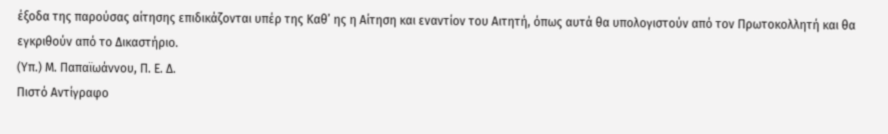έξοδα της παρούσας αίτησης επιδικάζονται υπέρ της Καθ’ ης η Αίτηση και εναντίον του Αιτητή, όπως αυτά θα υπολογιστούν από τον Πρωτοκολλητή και θα εγκριθούν από το Δικαστήριο.
(Υπ.) Μ. Παπαϊωάννου, Π. Ε. Δ.
Πιστό Αντίγραφο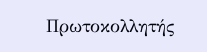Πρωτοκολλητής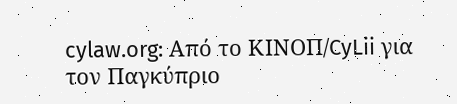cylaw.org: Από το ΚΙΝOΠ/CyLii για τον Παγκύπριο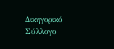Δικηγορικό Σύλλογο